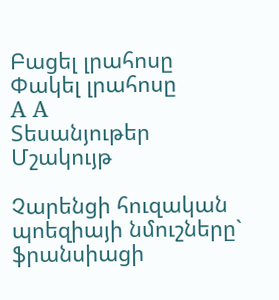Բացել լրահոսը Փակել լրահոսը
A A
Տեսանյութեր Մշակույթ

Չարենցի հուզական պոեզիայի նմուշները` ֆրանսիացի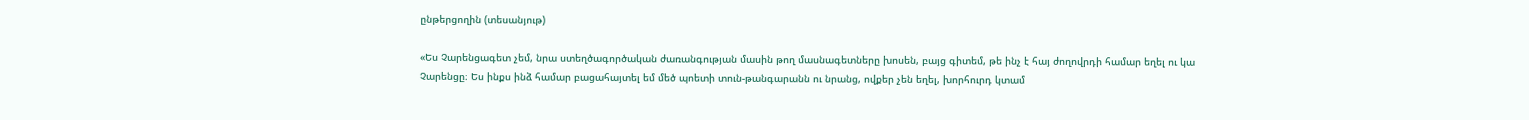ընթերցողին (տեսանյութ)

«Ես Չարենցագետ չեմ, նրա ստեղծագործական ժառանգության մասին թող մասնագետները խոսեն, բայց գիտեմ, թե ինչ է հայ ժողովրդի համար եղել ու կա Չարենցը։ Ես ինքս ինձ համար բացահայտել եմ մեծ պոետի տուն-թանգարանն ու նրանց, ովքեր չեն եղել, խորհուրդ կտամ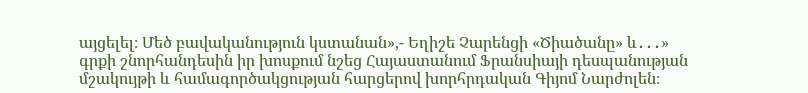այցելել։ Մեծ բավականություն կստանան»,- Եղիշե Չարենցի «Ծիածանը» և․․․» գրքի շնորհանդեսին իր խոսքում նշեց Հայաստանում Ֆրանսիայի դեսպանության մշակույթի և համագործակցության հարցերով խորհրդական Գիյոմ Նարժոլեն։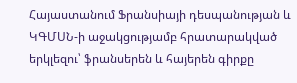Հայաստանում Ֆրանսիայի դեսպանության և ԿԳՄՍՆ-ի աջակցությամբ հրատարակված երկլեզու՝ ֆրանսերեն և հայերեն գիրքը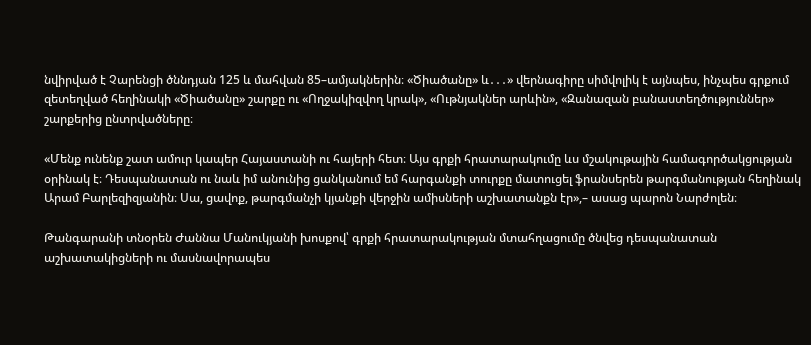նվիրված է Չարենցի ծննդյան 125 և մահվան 85–ամյակներին։ «Ծիածանը» և․․․» վերնագիրը սիմվոլիկ է այնպես, ինչպես գրքում զետեղված հեղինակի «Ծիածանը» շարքը ու «Ողջակիզվող կրակ», «Ութնյակներ արևին», «Զանազան բանաստեղծություններ» շարքերից ընտրվածները։

«Մենք ունենք շատ ամուր կապեր Հայաստանի ու հայերի հետ։ Այս գրքի հրատարակումը ևս մշակութային համագործակցության օրինակ է։ Դեսպանատան ու նաև իմ անունից ցանկանում եմ հարգանքի տուրքը մատուցել ֆրանսերեն թարգմանության հեղինակ Արամ Բարլեզիզյանին։ Սա, ցավոք, թարգմանչի կյանքի վերջին ամիսների աշխատանքն էր»,– ասաց պարոն Նարժոլեն։

Թանգարանի տնօրեն Ժաննա Մանուկյանի խոսքով՝ գրքի հրատարակության մտահղացումը ծնվեց դեսպանատան աշխատակիցների ու մասնավորապես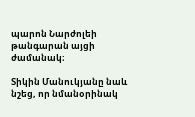պարոն Նարժոլեի թանգարան այցի ժամանակ։

Տիկին Մանուկյանը նաև նշեց, որ նմանօրինակ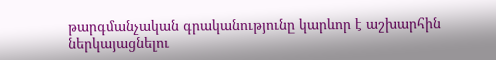թարգմանչական գրականությունը կարևոր է աշխարհին ներկայացնելու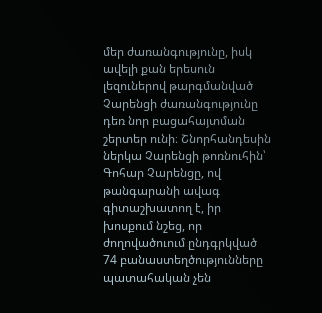մեր ժառանգությունը, իսկ ավելի քան երեսուն լեզուներով թարգմանված Չարենցի ժառանգությունը դեռ նոր բացահայտման շերտեր ունի։ Շնորհանդեսին ներկա Չարենցի թոռնուհին՝ Գոհար Չարենցը, ով թանգարանի ավագ գիտաշխատող է, իր խոսքում նշեց, որ ժողովածուում ընդգրկված 74 բանաստեղծությունները պատահական չեն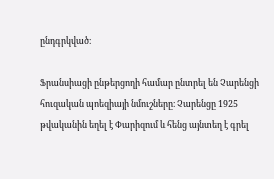ընդգրկված։

Ֆրանսիացի ընթերցողի համար ընտրել են Չարենցի հուզական պոեզիայի նմուշները։ Չարենցը 1925 թվականին եղել է Փարիզում և հենց այնտեղ է գրել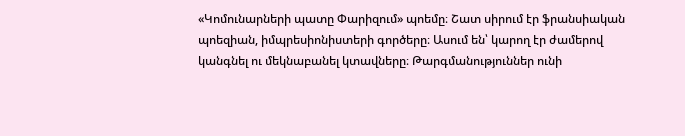«Կոմունարների պատը Փարիզում» պոեմը։ Շատ սիրում էր ֆրանսիական պոեզիան, իմպրեսիոնիստերի գործերը։ Ասում են՝ կարող էր ժամերով կանգնել ու մեկնաբանել կտավները։ Թարգմանություններ ունի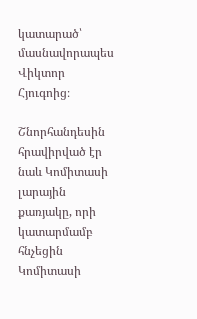կատարած՝ մասնավորապես Վիկտոր Հյուգոից։

Շնորհանդեսին հրավիրված էր նաև Կոմիտասի լարային քառյակը, որի կատարմամբ հնչեցին Կոմիտասի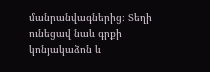մանրանվագներից։ Տեղի ունեցավ նաև գրքի կոնյակաձոն և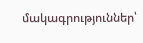մակագրություններ՝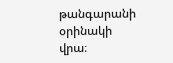թանգարանի օրինակի վրա։